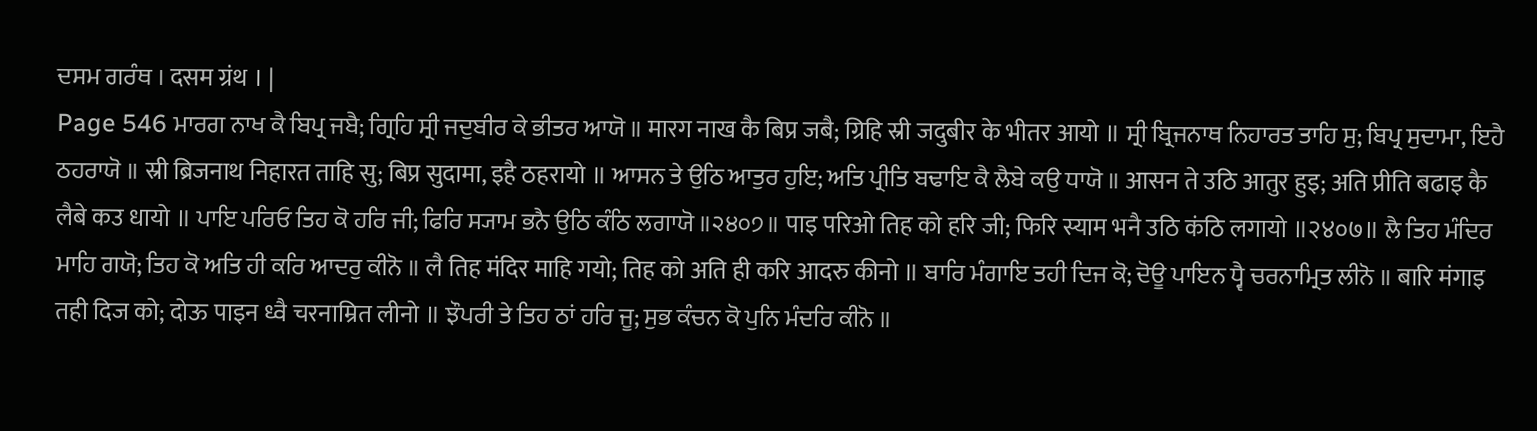ਦਸਮ ਗਰੰਥ । दसम ग्रंथ । |
Page 546 ਮਾਰਗ ਨਾਖ ਕੈ ਬਿਪ੍ਰ ਜਬੈ; ਗ੍ਰਿਹਿ ਸ੍ਰੀ ਜਦੁਬੀਰ ਕੇ ਭੀਤਰ ਆਯੋ ॥ मारग नाख कै बिप्र जबै; ग्रिहि स्री जदुबीर के भीतर आयो ॥ ਸ੍ਰੀ ਬ੍ਰਿਜਨਾਥ ਨਿਹਾਰਤ ਤਾਹਿ ਸੁ; ਬਿਪ੍ਰ ਸੁਦਾਮਾ, ਇਹੈ ਠਹਰਾਯੋ ॥ स्री ब्रिजनाथ निहारत ताहि सु; बिप्र सुदामा, इहै ठहरायो ॥ ਆਸਨ ਤੇ ਉਠਿ ਆਤੁਰ ਹੁਇ; ਅਤਿ ਪ੍ਰੀਤਿ ਬਢਾਇ ਕੈ ਲੈਬੇ ਕਉ ਧਾਯੋ ॥ आसन ते उठि आतुर हुइ; अति प्रीति बढाइ कै लैबे कउ धायो ॥ ਪਾਇ ਪਰਿਓ ਤਿਹ ਕੋ ਹਰਿ ਜੀ; ਫਿਰਿ ਸ੍ਯਾਮ ਭਨੈ ਉਠਿ ਕੰਠਿ ਲਗਾਯੋ ॥੨੪੦੭॥ पाइ परिओ तिह को हरि जी; फिरि स्याम भनै उठि कंठि लगायो ॥२४०७॥ ਲੈ ਤਿਹ ਮੰਦਿਰ ਮਾਹਿ ਗਯੋ; ਤਿਹ ਕੋ ਅਤਿ ਹੀ ਕਰਿ ਆਦਰੁ ਕੀਨੋ ॥ लै तिह मंदिर माहि गयो; तिह को अति ही करि आदरु कीनो ॥ ਬਾਰਿ ਮੰਗਾਇ ਤਹੀ ਦਿਜ ਕੋ; ਦੋਊ ਪਾਇਨ ਧ੍ਵੈ ਚਰਨਾਮ੍ਰਿਤ ਲੀਨੋ ॥ बारि मंगाइ तही दिज को; दोऊ पाइन ध्वै चरनाम्रित लीनो ॥ ਝੌਪਰੀ ਤੇ ਤਿਹ ਠਾਂ ਹਰਿ ਜੂ; ਸੁਭ ਕੰਚਨ ਕੋ ਪੁਨਿ ਮੰਦਰਿ ਕੀਨੋ ॥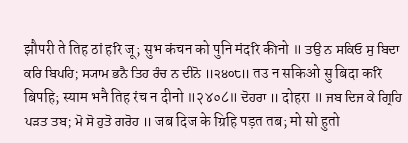झौपरी ते तिह ठां हरि जू; सुभ कंचन को पुनि मंदरि कीनो ॥ ਤਉ ਨ ਸਕਿਓ ਸੁ ਬਿਦਾ ਕਰਿ ਬਿਪਹਿ; ਸ੍ਯਾਮ ਭਨੈ ਤਿਹ ਰੰਚ ਨ ਦੀਨੋ ॥੨੪੦੮॥ तउ न सकिओ सु बिदा करि बिपहि; स्याम भनै तिह रंच न दीनो ॥२४०८॥ ਦੋਹਰਾ ॥ दोहरा ॥ ਜਬ ਦਿਜ ਕੇ ਗ੍ਰਿਹਿ ਪੜਤ ਤਬ; ਮੋ ਸੋ ਹੁਤੋ ਗਰੋਹ ॥ जब दिज के ग्रिहि पड़त तब; मो सो हुतो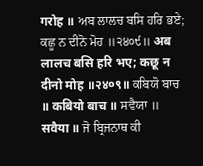गरोह ॥ ਅਬ ਲਾਲਚ ਬਸਿ ਹਰਿ ਭਏ; ਕਛੂ ਨ ਦੀਨੋ ਮੋਹ ॥੨੪੦੯॥ अब लालच बसि हरि भए; कछू न दीनो मोह ॥२४०९॥ ਕਬਿਯੋ ਬਾਚ ॥ कबियो बाच ॥ ਸਵੈਯਾ ॥ सवैया ॥ ਜੋ ਬ੍ਰਿਜਨਾਥ ਕੀ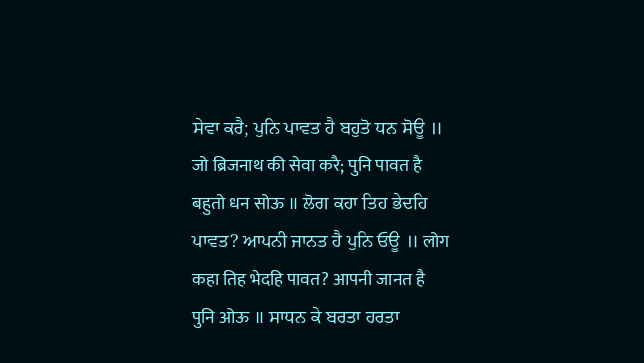ਸੇਵਾ ਕਰੈ; ਪੁਨਿ ਪਾਵਤ ਹੈ ਬਹੁਤੋ ਧਨ ਸੋਊ ॥ जो ब्रिजनाथ की सेवा करै; पुनि पावत है बहुतो धन सोऊ ॥ ਲੋਗ ਕਹਾ ਤਿਹ ਭੇਦਹਿ ਪਾਵਤ? ਆਪਨੀ ਜਾਨਤ ਹੈ ਪੁਨਿ ਓਊ ॥ लोग कहा तिह भेदहि पावत? आपनी जानत है पुनि ओऊ ॥ ਸਾਧਨ ਕੇ ਬਰਤਾ ਹਰਤਾ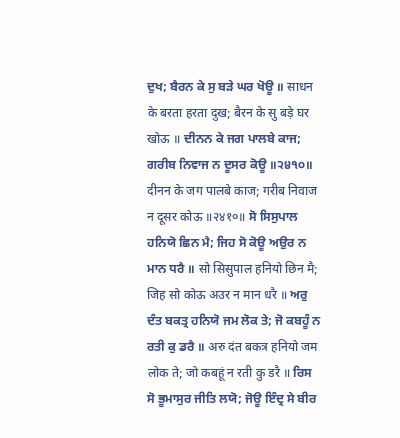ਦੁਖ; ਬੈਰਨ ਕੇ ਸੁ ਬੜੇ ਘਰ ਖੋਊ ॥ साधन के बरता हरता दुख; बैरन के सु बड़े घर खोऊ ॥ ਦੀਨਨ ਕੇ ਜਗ ਪਾਲਬੇ ਕਾਜ; ਗਰੀਬ ਨਿਵਾਜ ਨ ਦੂਸਰ ਕੋਊ ॥੨੪੧੦॥ दीनन के जग पालबे काज; गरीब निवाज न दूसर कोऊ ॥२४१०॥ ਸੋ ਸਿਸੁਪਾਲ ਹਨਿਯੋ ਛਿਨ ਮੈ; ਜਿਹ ਸੋ ਕੋਊ ਅਉਰ ਨ ਮਾਨ ਧਰੈ ॥ सो सिसुपाल हनियो छिन मै; जिह सो कोऊ अउर न मान धरै ॥ ਅਰੁ ਦੰਤ ਬਕਤ੍ਰ ਹਨਿਯੋ ਜਮ ਲੋਕ ਤੇ; ਜੋ ਕਬਹੂੰ ਨ ਰਤੀ ਕੁ ਡਰੈ ॥ अरु दंत बकत्र हनियो जम लोक ते; जो कबहूं न रती कु डरै ॥ ਰਿਸ ਸੋ ਭੂਮਾਸੁਰ ਜੀਤਿ ਲਯੋ; ਜੋਊ ਇੰਦ੍ਰ ਸੇ ਬੀਰ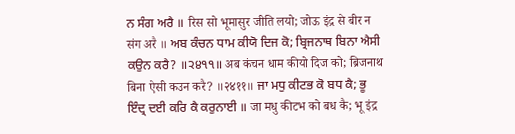ਨ ਸੰਗ ਅਰੈ ॥ रिस सो भूमासुर जीति लयो; जोऊ इंद्र से बीर न संग अरै ॥ ਅਬ ਕੰਚਨ ਧਾਮ ਕੀਯੋ ਦਿਜ ਕੋ; ਬ੍ਰਿਜਨਾਥ ਬਿਨਾ ਐਸੀ ਕਉਨ ਕਰੈ? ॥੨੪੧੧॥ अब कंचन धाम कीयो दिज को; ब्रिजनाथ बिना ऐसी कउन करै? ॥२४११॥ ਜਾ ਮਧੁ ਕੀਟਭ ਕੋ ਬਧ ਕੈ; ਭੂ ਇੰਦ੍ਰ ਦਈ ਕਰਿ ਕੈ ਕਰੁਨਾਈ ॥ जा मधु कीटभ को बध कै; भू इंद्र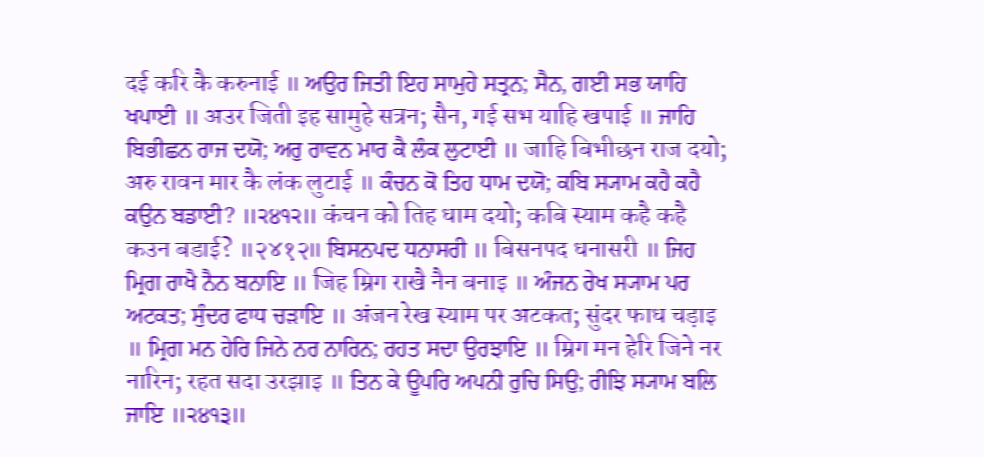दई करि कै करुनाई ॥ ਅਉਰ ਜਿਤੀ ਇਹ ਸਾਮੁਹੇ ਸਤ੍ਰਨ; ਸੈਨ, ਗਈ ਸਭ ਯਾਹਿ ਖਪਾਈ ॥ अउर जिती इह सामुहे सत्रन; सैन, गई सभ याहि खपाई ॥ ਜਾਹਿ ਬਿਭੀਛਨ ਰਾਜ ਦਯੋ; ਅਰੁ ਰਾਵਨ ਮਾਰ ਕੈ ਲੰਕ ਲੁਟਾਈ ॥ जाहि बिभीछन राज दयो; अरु रावन मार कै लंक लुटाई ॥ ਕੰਚਨ ਕੋ ਤਿਹ ਧਾਮ ਦਯੋ; ਕਬਿ ਸ੍ਯਾਮ ਕਹੈ ਕਹੈ ਕਉਨ ਬਡਾਈ? ॥੨੪੧੨॥ कंचन को तिह धाम दयो; कबि स्याम कहै कहै कउन बडाई? ॥२४१२॥ ਬਿਸਨਪਦ ਧਨਾਸਰੀ ॥ बिसनपद धनासरी ॥ ਜਿਹ ਮ੍ਰਿਗ ਰਾਖੈ ਨੈਨ ਬਨਾਇ ॥ जिह म्रिग राखै नैन बनाइ ॥ ਅੰਜਨ ਰੇਖ ਸ੍ਯਾਮ ਪਰ ਅਟਕਤ; ਸੁੰਦਰ ਫਾਧ ਚੜਾਇ ॥ अंजन रेख स्याम पर अटकत; सुंदर फाध चड़ाइ ॥ ਮ੍ਰਿਗ ਮਨ ਹੇਰਿ ਜਿਨੇ ਨਰ ਨਾਰਿਨ; ਰਹਤ ਸਦਾ ਉਰਝਾਇ ॥ म्रिग मन हेरि जिने नर नारिन; रहत सदा उरझाइ ॥ ਤਿਨ ਕੇ ਊਪਰਿ ਅਪਨੀ ਰੁਚਿ ਸਿਉ; ਰੀਝਿ ਸ੍ਯਾਮ ਬਲਿ ਜਾਇ ॥੨੪੧੩॥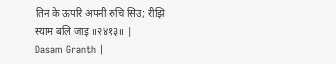तिन के ऊपरि अपनी रुचि सिउ; रीझि स्याम बलि जाइ ॥२४१३॥ |
Dasam Granth |